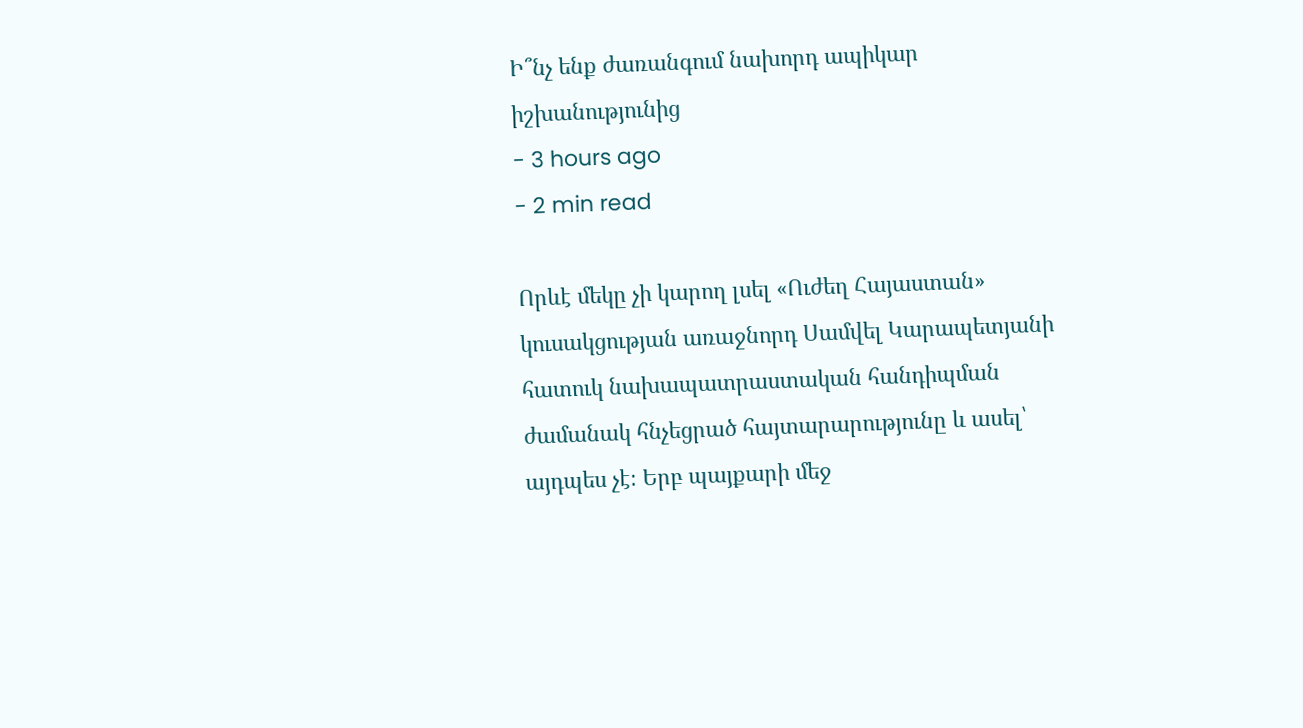Ի՞նչ ենք ժառանգում նախորդ ապիկար իշխանությունից
- 3 hours ago
- 2 min read

Որևէ մեկը չի կարող լսել «Ուժեղ Հայաստան» կուսակցության առաջնորդ Սամվել Կարապետյանի հատուկ նախապատրաստական հանդիպման ժամանակ հնչեցրած հայտարարությունը և ասել՝ այդպես չէ։ Երբ պայքարի մեջ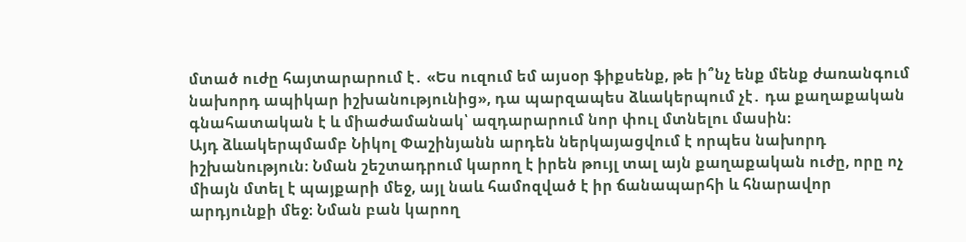մտած ուժը հայտարարում է․ «Ես ուզում եմ այսօր ֆիքսենք, թե ի՞նչ ենք մենք ժառանգում նախորդ ապիկար իշխանությունից», դա պարզապես ձևակերպում չէ․ դա քաղաքական գնահատական է և միաժամանակ՝ ազդարարում նոր փուլ մտնելու մասին։
Այդ ձևակերպմամբ Նիկոլ Փաշինյանն արդեն ներկայացվում է որպես նախորդ իշխանություն։ Նման շեշտադրում կարող է իրեն թույլ տալ այն քաղաքական ուժը, որը ոչ միայն մտել է պայքարի մեջ, այլ նաև համոզված է իր ճանապարհի և հնարավոր արդյունքի մեջ։ Նման բան կարող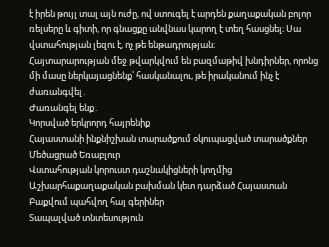է իրեն թույլ տալ այն ուժը, ով ստուգել է արդեն քաղաքական բոլոր ռելսերը և գիտի, որ գնացքը անվնաս կարող է տեղ հասցնել։ Սա վստահության լեզու է, ոչ թե ենթադրության։
Հայտարարության մեջ թվարկվում են բազմաթիվ խնդիրներ, որոնց մի մասը ներկայացնենք՝ հասկանալու, թե իրականում ինչ է ժառանգվել․
Ժառանգել ենք․
Կորսված երկրորդ հայրենիք
Հայաստանի ինքնիշխան տարածքում օկուպացված տարածքներ
Մեծացրած Եռաբլուր
Վստահության կորուստ դաշնակիցների կողմից
Աշխարհաքաղաքական բախման կետ դարձած Հայաստան
Բաքվում պահվող հայ գերիներ
Տապալված տնտեսություն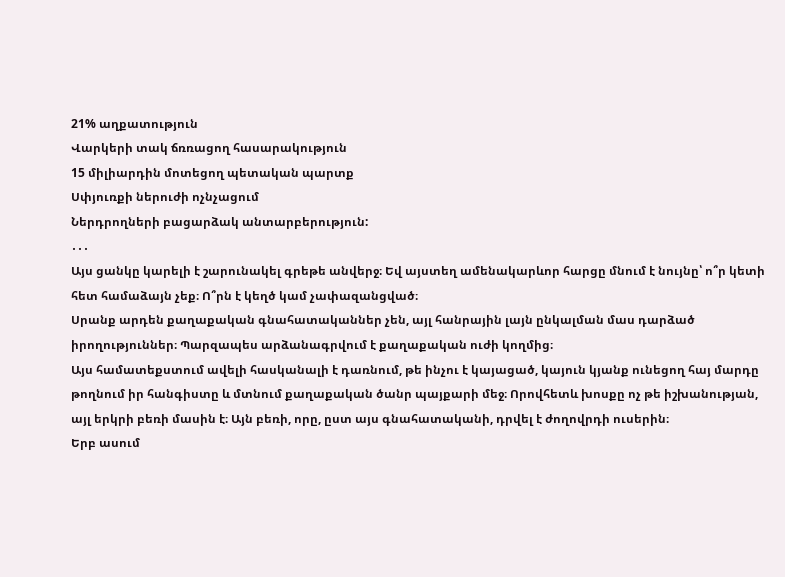21% աղքատություն
Վարկերի տակ ճռռացող հասարակություն
15 միլիարդին մոտեցող պետական պարտք
Սփյուռքի ներուժի ոչնչացում
Ներդրողների բացարձակ անտարբերություն:
․․․
Այս ցանկը կարելի է շարունակել գրեթե անվերջ։ Եվ այստեղ ամենակարևոր հարցը մնում է նույնը՝ ո՞ր կետի հետ համաձայն չեք։ Ո՞րն է կեղծ կամ չափազանցված։
Սրանք արդեն քաղաքական գնահատականներ չեն, այլ հանրային լայն ընկալման մաս դարձած իրողություններ։ Պարզապես արձանագրվում է քաղաքական ուժի կողմից։
Այս համատեքստում ավելի հասկանալի է դառնում, թե ինչու է կայացած, կայուն կյանք ունեցող հայ մարդը թողնում իր հանգիստը և մտնում քաղաքական ծանր պայքարի մեջ։ Որովհետև խոսքը ոչ թե իշխանության, այլ երկրի բեռի մասին է։ Այն բեռի, որը, ըստ այս գնահատականի, դրվել է ժողովրդի ուսերին։
Երբ ասում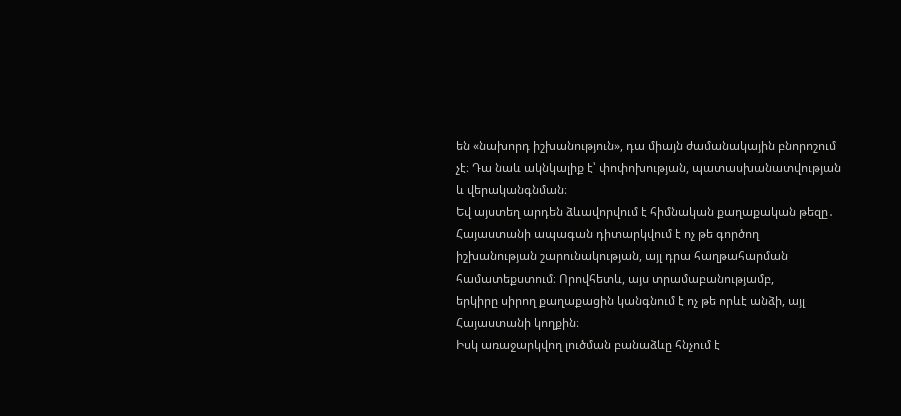են «նախորդ իշխանություն», դա միայն ժամանակային բնորոշում չէ։ Դա նաև ակնկալիք է՝ փոփոխության, պատասխանատվության և վերականգնման։
Եվ այստեղ արդեն ձևավորվում է հիմնական քաղաքական թեզը․
Հայաստանի ապագան դիտարկվում է ոչ թե գործող իշխանության շարունակության, այլ դրա հաղթահարման համատեքստում։ Որովհետև, այս տրամաբանությամբ,
երկիրը սիրող քաղաքացին կանգնում է ոչ թե որևէ անձի, այլ Հայաստանի կողքին։
Իսկ առաջարկվող լուծման բանաձևը հնչում է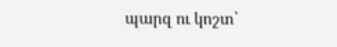պարզ ու կոշտ՝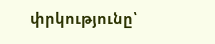փրկությունը՝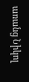առանց Նիկոլ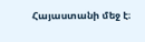Հայաստանի մեջ է։